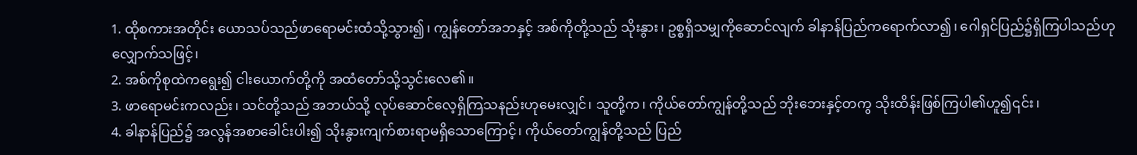1. ထိုစကားအတိုင်း ယောသပ်သည်ဖာရောမင်းထံသို့သွား၍၊ ကျွန်တော်အဘနှင့် အစ်ကိုတို့သည် သိုးနွား၊ ဥစ္စရှိသမျှကိုဆောင်လျက် ခါနာန်ပြည်ကရောက်လာ၍၊ ဂေါရှင်ပြည်၌ရှိကြပါသည်ဟုလျှောက်သဖြင့်၊
2. အစ်ကိုစုထဲကရွေး၍ ငါးယောက်တို့ကို အထံတော်သို့သွင်းလေ၏။
3. ဖာရောမင်းကလည်း၊ သင်တို့သည် အဘယ်သို့ လုပ်ဆောင်လေ့ရှိကြသနည်းဟုမေးလျှင်၊ သူတို့က၊ ကိုယ်တော်ကျွန်တို့သည် ဘိုးဘေးနှင့်တကွ သိုးထိန်းဖြစ်ကြပါ၏ဟူ၍၎င်း၊
4. ခါနာန်ပြည်၌ အလွန်အစာခေါင်းပါး၍ သိုးနွားကျက်စားရာမရှိသောကြောင့်၊ ကိုယ်တော်ကျွန်တို့သည် ပြည်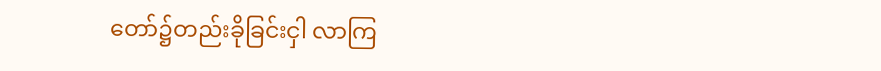တော်၌တည်းခိုခြင်းငှါ လာကြ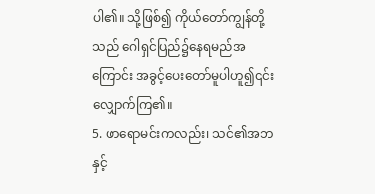ပါ၏။ သို့ဖြစ်၍ ကိုယ်တော်ကျွန်တို့သည် ဂေါရှင်ပြည်၌နေရမည်အကြောင်း အခွင့်ပေးတော်မူပါဟူ၍၎င်း လျှောက်ကြ၏။
5. ဖာရောမင်းကလည်း၊ သင်၏အဘနှင့်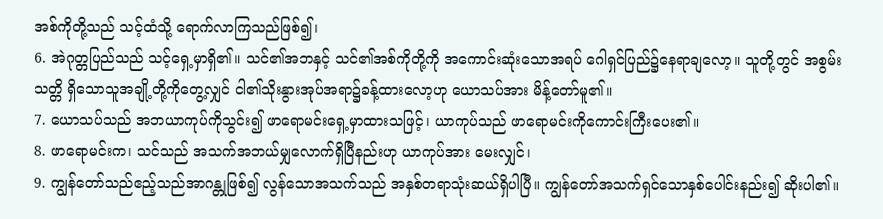အစ်ကိုတို့သည် သင့်ထံသို့ ရောက်လာကြသည်ဖြစ်၍၊
6. အဲဂုတ္တပြည်သည် သင့်ရှေ့မှာရှိ၏။ သင်၏အဘနှင့် သင်၏အစ်ကိုတို့ကို အကောင်းဆုံးသောအရပ် ဂေါရှင်ပြည်၌နေရာချလော့။ သူတို့တွင် အစွမ်းသတ္တိ ရှိသောသူအချို့တို့ကိုတွေ့လျှင် ငါ၏သိုးနွားအုပ်အရာ၌ခန့်ထားလော့ဟု ယောသပ်အား မိန့်တော်မူ၏။
7. ယောသပ်သည် အဘယာကုပ်ကိုသွင်း၍ ဖာရောမင်းရှေ့မှာထားသဖြင့်၊ ယာကုပ်သည် ဖာရောမင်းကိုကောင်းကြီးပေး၏။
8. ဖာရောမင်းက၊ သင်သည် အသက်အဘယ်မျှလောက်ရှိပြီနည်းဟု ယာကုပ်အား မေးလျှင်၊
9. ကျွန်တော်သည်ဧည့်သည်အာဂန္တုဖြစ်၍ လွန်သောအသက်သည် အနှစ်တရာသုံးဆယ်ရှိပါပြီ။ ကျွန်တော်အသက်ရှင်သောနှစ်ပေါင်းနည်း၍ ဆိုးပါ၏။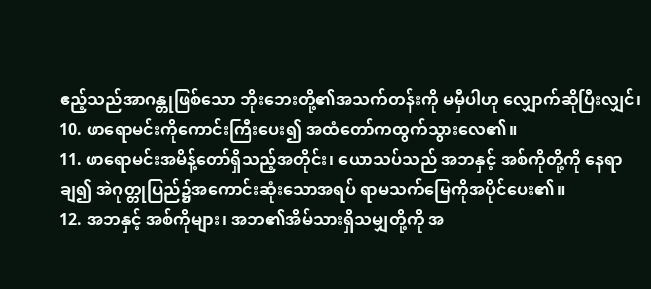ဧည့်သည်အာဂန္တုဖြစ်သော ဘိုးဘေးတို့၏အသက်တန်းကို မမှီပါဟု လျှောက်ဆိုပြီးလျှင်၊
10. ဖာရောမင်းကိုကောင်းကြီးပေး၍ အထံတော်ကထွက်သွားလေ၏။
11. ဖာရောမင်းအမိန့်တော်ရှိသည့်အတိုင်း၊ ယောသပ်သည် အဘနှင့် အစ်ကိုတို့ကို နေရာချ၍ အဲဂုတ္တုပြည်၌အကောင်းဆုံးသောအရပ် ရာမသက်မြေကိုအပိုင်ပေး၏။
12. အဘနှင့် အစ်ကိုများ၊ အဘ၏အိမ်သားရှိသမျှတို့ကို အ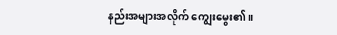နည်းအများအလိုက် ကျွေးမွေး၏။